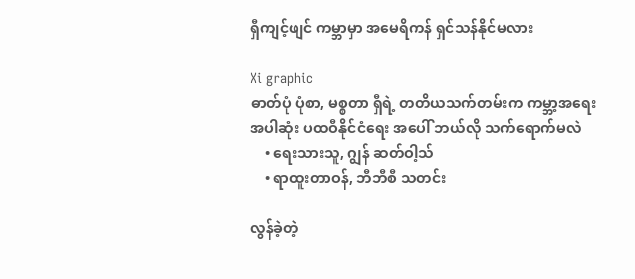ရှီကျင့်ဖျင် ကမ္ဘာမှာ အမေရိကန် ရှင်သန်နိုင်မလား

Xi graphic
ဓာတ်ပုံ ပုံစာ, မစ္စတာ ရှီရဲ့ တတိယသက်တမ်းက ကမ္ဘာ့အရေးအပါဆုံး ပထဝီနိုင်ငံရေး အပေါ် ဘယ်လို သက်ရောက်မလဲ
    • ရေးသားသူ, ဂျွန် ဆတ်ဝါ့သ်
    • ရာထူးတာဝန်, ဘီဘီစီ သတင်း

လွန်ခဲ့တဲ့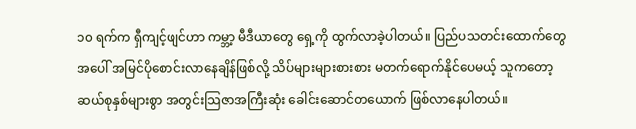၁၀ ရက်က ရှီကျင့်ဖျင်ဟာ ကမ္ဘာ့ မီဒီယာတွေ ရှေ့ကို ထွက်လာခဲ့ပါတယ်။ ပြည်ပသတင်းထောက်တွေ အပေါ် အမြင်ပိုစောင်းလာနေချိန်ဖြစ်လို့ သိပ်များများစားစား မတက်ရောက်နိုင်ပေမယ့် သူကတော့ ဆယ်စုနှစ်များစွာ အတွင်းသြဇာအကြီးဆုံး ခေါင်းဆောင်တယောက် ဖြစ်လာနေပါတယ်။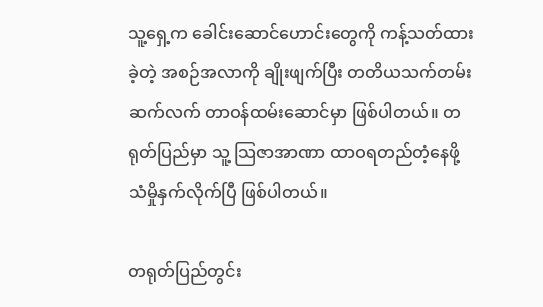သူ့ရှေ့က ခေါင်းဆောင်ဟောင်းတွေကို ကန့်သတ်ထားခဲ့တဲ့ အစဉ်အလာကို ချိုးဖျက်ပြီး တတိယသက်တမ်း ဆက်လက် တာဝန်ထမ်းဆောင်မှာ ဖြစ်ပါတယ်။ တရုတ်ပြည်မှာ သူ့ သြဇာအာဏာ ထာဝရတည်တံ့နေဖို့ သံမှိုနှက်လိုက်ပြီ ဖြစ်ပါတယ်။

တရုတ်ပြည်တွင်း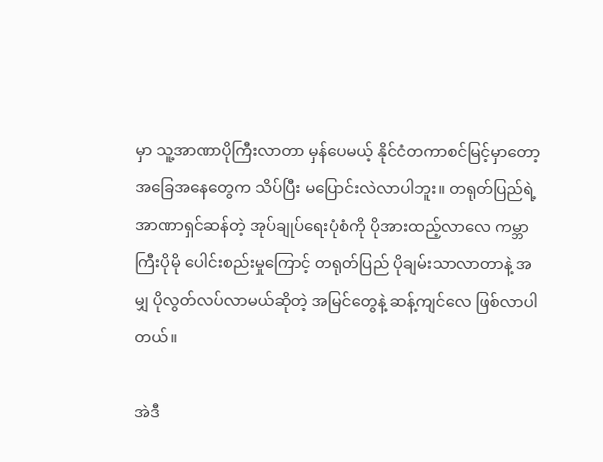မှာ သူ့အာဏာပိုကြီးလာတာ မှန်ပေမယ့် နိုင်ငံတကာစင်မြင့်မှာတော့ အခြေအနေတွေက သိပ်ပြီး မပြောင်းလဲလာပါဘူး။ တရုတ်ပြည်ရဲ့ အာဏာရှင်ဆန်တဲ့ အုပ်ချုပ်ရေးပုံစံကို ပိုအားထည့်လာလေ ကမ္ဘာကြီးပိုမို ပေါင်းစည်းမှုကြောင့် တရုတ်ပြည် ပိုချမ်းသာလာတာနဲ့ အမျှ ပိုလွတ်လပ်လာမယ်ဆိုတဲ့ အမြင်တွေနဲ့ ဆန့်ကျင်လေ ဖြစ်လာပါတယ်။

အဲဒီ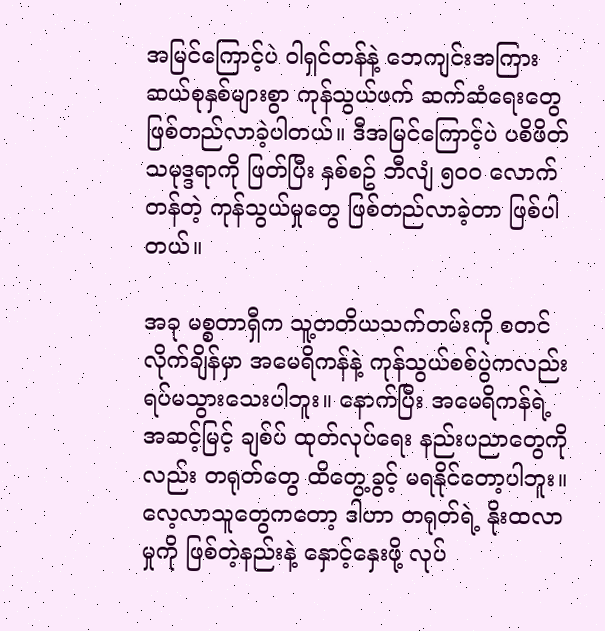အမြင်ကြောင့်ပဲ ဝါရှင်တန်နဲ့ ဘေကျင်းအကြား ဆယ်စုနှစ်များစွာ ကုန်သွယ်ဖက် ဆက်ဆံရေးတွေ ဖြစ်တည်လာခဲ့ပါတယ်။ ဒီအမြင်ကြောင့်ပဲ ပစိဖိတ် သမုဒ္ဒရာကို ဖြတ်ပြီး နှစ်စဥ် ဘီလျံ ၅၀၀ လောက် တန်တဲ့ ကုန်သွယ်မှုတွေ ဖြစ်တည်လာခဲ့တာ ဖြစ်ပါတယ်။

အခု မစ္စတာရှီက သူ့တတိယသက်တမ်းကို စတင်လိုက်ချိန်မှာ အမေရိကန်နဲ့ ကုန်သွယ်စစ်ပွဲကလည်း ရပ်မသွားသေးပါဘူး။ နောက်ပြီး အမေရိကန်ရဲ့ အဆင့်မြင့် ချစ်ပ် ထုတ်လုပ်ရေး နည်းပညာတွေကိုလည်း တရုတ်တွေ ထိတွေ့ခွင့် မရနိုင်တော့ပါဘူး။ လေ့လာသူတွေကတော့ ဒါဟာ တရုတ်ရဲ့ နိုးထလာမှုကို ဖြစ်တဲ့နည်းနဲ့ နှောင့်နှေးဖို့ လုပ်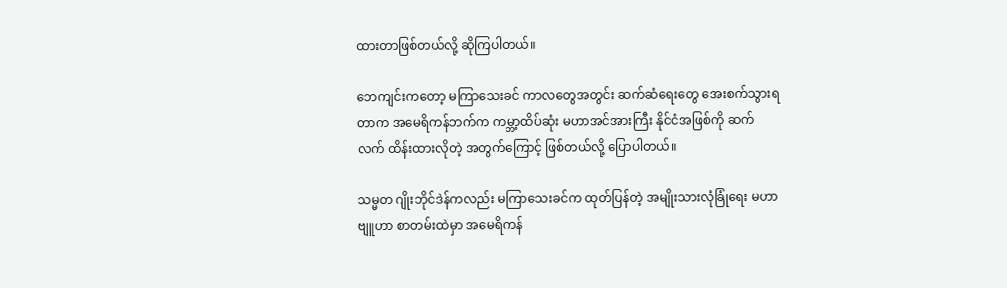ထားတာဖြစ်တယ်လို့ ဆိုကြပါတယ်။

ဘေကျင်းကတော့ မကြာသေးခင် ကာလတွေအတွင်း ဆက်ဆံရေးတွေ အေးစက်သွားရတာက အမေရိကန်ဘက်က ကမ္ဘာ့ထိပ်ဆုံး မဟာအင်အားကြီး နိုင်ငံအဖြစ်ကို ဆက်လက် ထိန်းထားလိုတဲ့ အတွက်ကြောင့် ဖြစ်တယ်လို့ ပြောပါတယ်။

သမ္မတ ဂျိုးဘိုင်ဒဲန်ကလည်း မကြာသေးခင်က ထုတ်ပြန်တဲ့ အမျိုးသားလုံခြုံရေး မဟာဗျူဟာ စာတမ်းထဲမှာ အမေရိကန်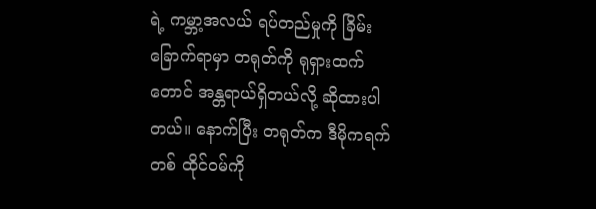ရဲ့ ကမ္ဘာ့အလယ် ရပ်တည်မှုကို ခြိမ်းခြောက်ရာမှာ တရုတ်ကို ရုရှားထက်တောင် အန္တရာယ်ရှိတယ်လို့ ဆိုထားပါတယ်။ နောက်ပြီး တရုတ်က ဒီမိုကရက်တစ် ထိုင်ဝမ်ကို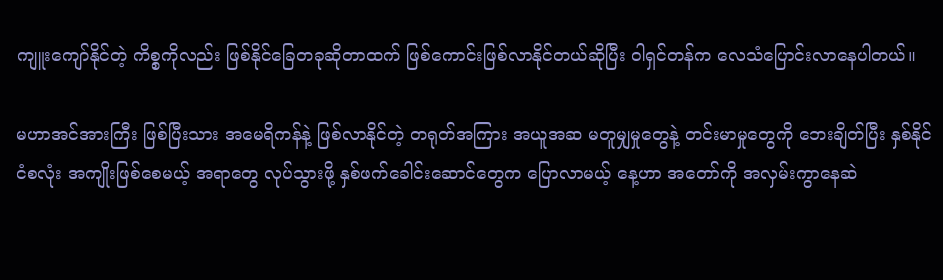ကျူးကျော်နိုင်တဲ့ ကိစ္စကိုလည်း ဖြစ်နိုင်ခြေတခုဆိုတာထက် ဖြစ်ကောင်းဖြစ်လာနိုင်တယ်ဆိုပြီး ဝါရှင်တန်က လေသံပြောင်းလာနေပါတယ်။

မဟာအင်အားကြီး ဖြစ်ပြီးသား အမေရိကန်နဲ့ ဖြစ်လာနိုင်တဲ့ တရုတ်အကြား အယူအဆ မတူမျှမှုတွေနဲ့ တင်းမာမှုတွေကို ဘေးချိတ်ပြီး နှစ်နိုင်ငံစလုံး အကျိုးဖြစ်စေမယ့် အရာတွေ လုပ်သွားဖို့ နှစ်ဖက်ခေါင်းဆောင်တွေက ပြောလာမယ့် နေ့ဟာ အတော်ကို အလှမ်းကွာနေဆဲ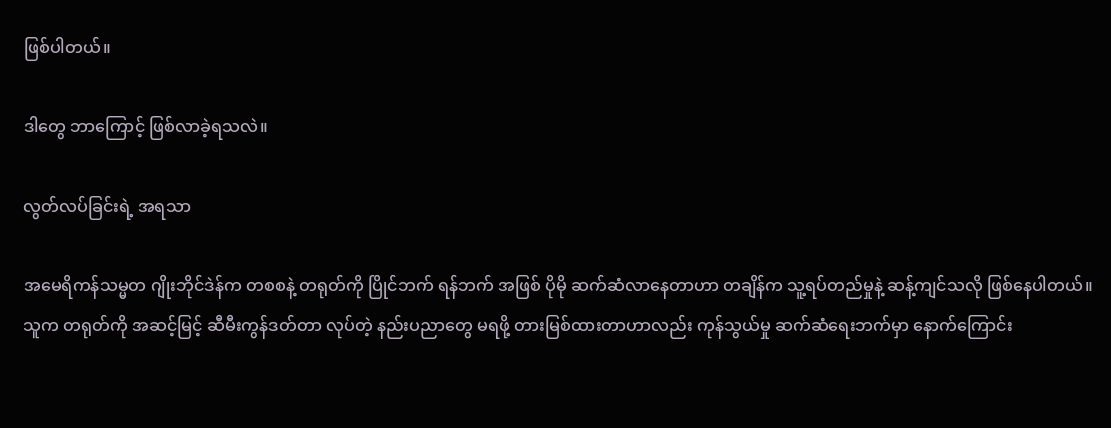ဖြစ်ပါတယ်။

ဒါတွေ ဘာကြောင့် ဖြစ်လာခဲ့ရသလဲ။

လွတ်လပ်ခြင်းရဲ့ အရသာ

အမေရိကန်သမ္မတ ဂျိုးဘိုင်ဒဲန်က တစစနဲ့ တရုတ်ကို ပြိုင်ဘက် ရန်ဘက် အဖြစ် ပိုမို ဆက်ဆံလာနေတာဟာ တချိန်က သူ့ရပ်တည်မှုနဲ့ ဆန့်ကျင်သလို ဖြစ်နေပါတယ်။ သူက တရုတ်ကို အဆင့်မြင့် ဆီမီးကွန်ဒတ်တာ လုပ်တဲ့ နည်းပညာတွေ မရဖို့ တားမြစ်ထားတာဟာလည်း ကုန်သွယ်မှု ဆက်ဆံရေးဘက်မှာ နောက်ကြောင်း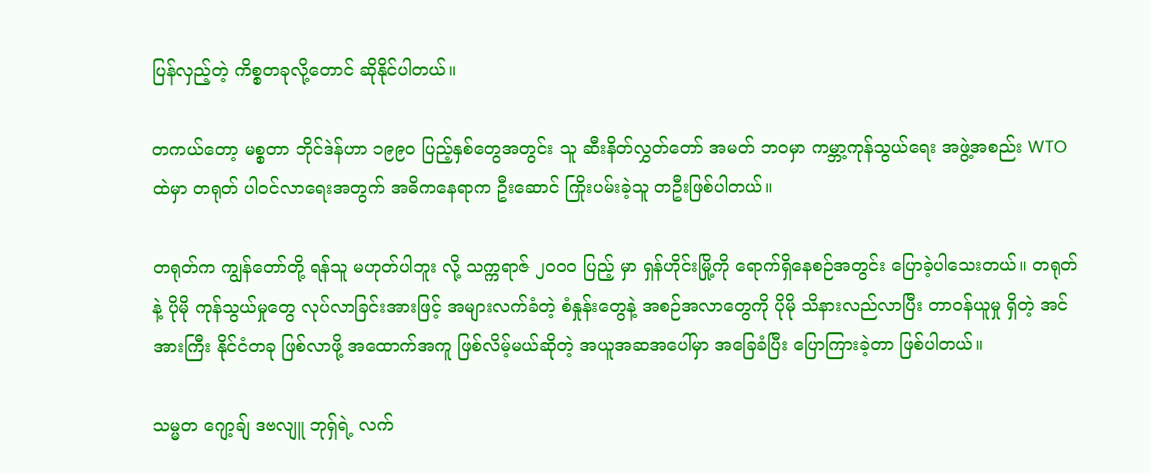ပြန်လှည့်တဲ့ ကိစ္စတခုလို့တောင် ဆိုနိုင်ပါတယ်။

တကယ်တော့ မစ္စတာ ဘိုင်ဒဲန်ဟာ ၁၉၉၀ ပြည့်နှစ်တွေအတွင်း သူ ဆီးနိတ်လွှတ်တော် အမတ် ဘဝမှာ ကမ္ဘာ့ကုန်သွယ်ရေး အဖွဲ့အစည်း WTO ထဲမှာ တရုတ် ပါဝင်လာရေးအတွက် အဓိကနေရာက ဦးဆောင် ကြိုးပမ်းခဲ့သူ တဦးဖြစ်ပါတယ်။

တရုတ်က ကျွန်တော်တို့ ရန်သူ မဟုတ်ပါဘူး လို့ သက္ကရာဇ် ၂၀၀၀ ပြည့် မှာ ရှန်ဟိုင်းမြို့ကို ရောက်ရှိနေစဉ်အတွင်း ပြောခဲ့ပါသေးတယ်။ တရုတ်နဲ့ ပိုမို ကုန်သွယ်မှုတွေ လုပ်လာခြင်းအားဖြင့် အများလက်ခံတဲ့ စံနှုန်းတွေနဲ့ အစဉ်အလာတွေကို ပိုမို သိနားလည်လာပြီး တာဝန်ယူမှု ရှိတဲ့ အင်အားကြီး နိုင်ငံတခု ဖြစ်လာဖို့ အထောက်အကူ ဖြစ်လိမ့်မယ်ဆိုတဲ့ အယူအဆအပေါ်မှာ အခြေခံပြီး ပြောကြားခဲ့တာ ဖြစ်ပါတယ်။

သမ္မတ ဂျော့ချ် ဒဗလျူ ဘုရှ်ရဲ့ လက်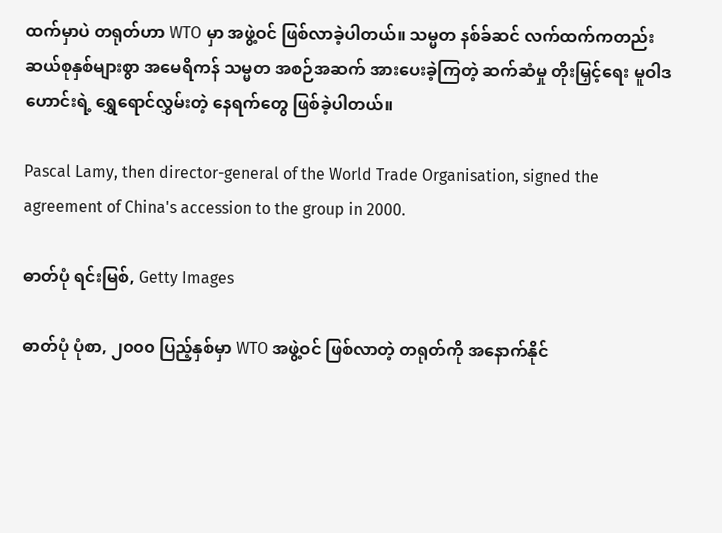ထက်မှာပဲ တရုတ်ဟာ WTO မှာ အဖွဲ့ဝင် ဖြစ်လာခဲ့ပါတယ်။ သမ္မတ နစ်ခ်ဆင် လက်ထက်ကတည်း ဆယ်စုနှစ်များစွာ အမေရိကန် သမ္မတ အစဉ်အဆက် အားပေးခဲ့ကြတဲ့ ဆက်ဆံမှု တိုးမြှင့်ရေး မူဝါဒဟောင်းရဲ့ ရွှေရောင်လွှမ်းတဲ့ နေရက်တွေ ဖြစ်ခဲ့ပါတယ်။

Pascal Lamy, then director-general of the World Trade Organisation, signed the agreement of China's accession to the group in 2000.

ဓာတ်ပုံ ရင်းမြစ်, Getty Images

ဓာတ်ပုံ ပုံစာ, ၂၀၀၀ ပြည့်နှစ်မှာ WTO အဖွဲ့ဝင် ဖြစ်လာတဲ့ တရုတ်ကို အနောက်နိုင်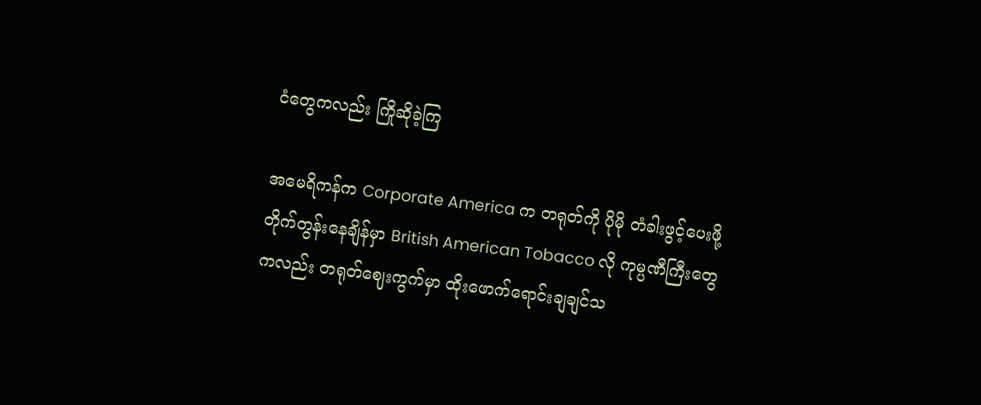ငံတွေကလည်း ကြိုဆိုခဲ့ကြ

အမေရိကန်က Corporate America က တရုတ်ကို ပိုမို တံခါးဖွင့်ပေးဖို့ တိုက်တွန်းနေချိန်မှာ British American Tobacco လို ကုမ္ပဏီကြီးတွေကလည်း တရုတ်ဈေးကွက်မှာ ထိုးဖောက်ရောင်းချချင်သ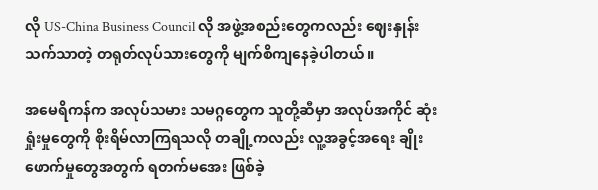လို US-China Business Council လို အဖွဲ့အစည်းတွေကလည်း ဈေးနှုန်းသက်သာတဲ့ တရုတ်လုပ်သားတွေကို မျက်စိကျနေခဲ့ပါတယ်။

အမေရိကန်က အလုပ်သမား သမဂ္ဂတွေက သူတို့ဆီမှာ အလုပ်အကိုင် ဆုံးရှုံးမှုတွေကို စိုးရိမ်လာကြရသလို တချို့ကလည်း လူ့အခွင့်အရေး ချိုးဖောက်မှုတွေအတွက် ရတက်မအေး ဖြစ်ခဲ့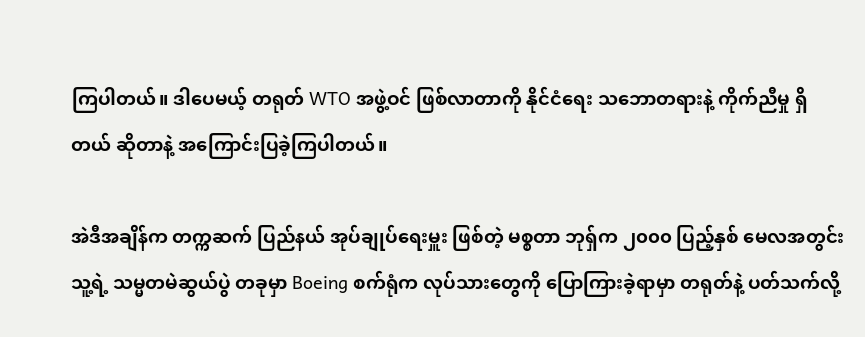ကြပါတယ်။ ဒါပေမယ့် တရုတ် WTO အဖွဲ့ဝင် ဖြစ်လာတာကို နိုင်ငံရေး သဘောတရားနဲ့ ကိုက်ညီမှု ရှိတယ် ဆိုတာနဲ့ အကြောင်းပြခဲ့ကြပါတယ်။

အဲဒီအချိန်က တက္ကဆက် ပြည်နယ် အုပ်ချုပ်ရေးမှူး ဖြစ်တဲ့ မစ္စတာ ဘုရှ်က ၂၀၀၀ ပြည့်နှစ် မေလအတွင်း သူ့ရဲ့ သမ္မတမဲဆွယ်ပွဲ တခုမှာ Boeing စက်ရုံက လုပ်သားတွေကို ပြောကြားခဲ့ရာမှာ တရုတ်နဲ့ ပတ်သက်လို့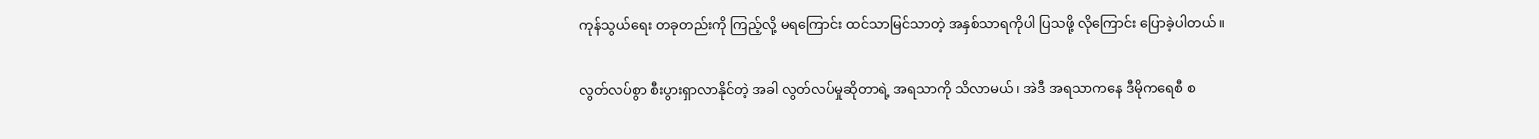ကုန်သွယ်ရေး တခုတည်းကို ကြည့်လို့ မရကြောင်း ထင်သာမြင်သာတဲ့ အနှစ်သာရကိုပါ ပြသဖို့ လိုကြောင်း ပြောခဲ့ပါတယ်။

လွတ်လပ်စွာ စီးပွားရှာလာနိုင်တဲ့ အခါ လွတ်လပ်မှုဆိုတာရဲ့ အရသာကို သိလာမယ်၊ အဲဒီ အရသာကနေ ဒီမိုကရေစီ စ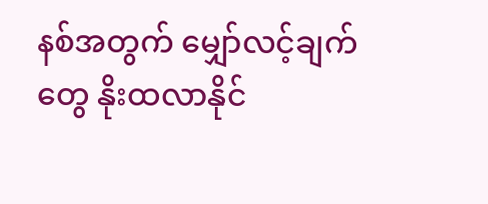နစ်အတွက် မျှော်လင့်ချက်တွေ နိုးထလာနိုင်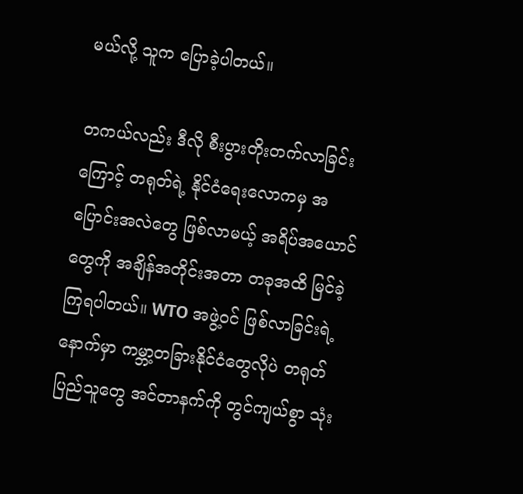မယ်လို့ သူက ပြောခဲ့ပါတယ်။

တကယ်လည်း ဒီလို စီးပွားတိုးတက်လာခြင်းကြောင့် တရုတ်ရဲ့ နိုင်ငံရေးလောကမှ အပြောင်းအလဲတွေ ဖြစ်လာမယ့် အရိပ်အယောင်တွေကို အချိန်အတိုင်းအတာ တခုအထိ မြင်ခဲ့ကြရပါတယ်။ WTO အဖွဲ့ဝင် ဖြစ်လာခြင်းရဲ့ နောက်မှာ ကမ္ဘာ့တခြားနိုင်ငံတွေလိုပဲ တရုတ်ပြည်သူတွေ အင်တာနက်ကို တွင်ကျယ်စွာ သုံး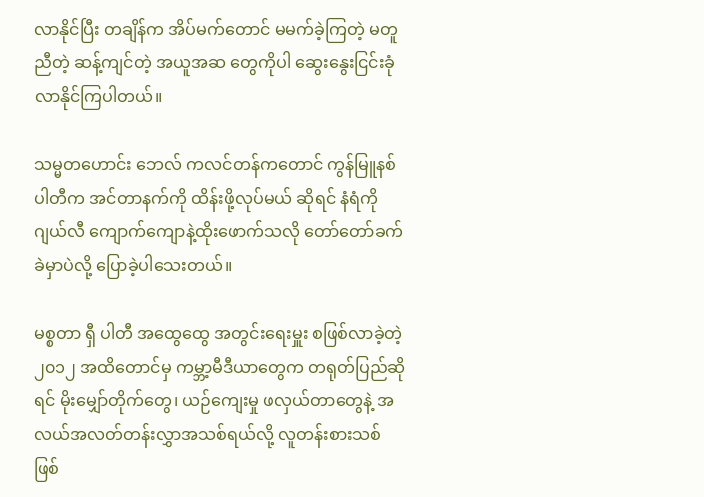လာနိုင်ပြီး တချိန်က အိပ်မက်တောင် မမက်ခဲ့ကြတဲ့ မတူညီတဲ့ ဆန့်ကျင်တဲ့ အယူအဆ တွေကိုပါ ဆွေးနွေးငြင်းခုံလာနိုင်ကြပါတယ်။

သမ္မတဟောင်း ဘေလ် ကလင်တန်ကတောင် ကွန်မြူနစ်ပါတီက အင်တာနက်ကို ထိန်းဖို့လုပ်မယ် ဆိုရင် နံရံကိုဂျယ်လီ ကျောက်ကျောနဲ့ထိုးဖောက်သလို တော်တော်ခက်ခဲမှာပဲလို့ ပြောခဲ့ပါသေးတယ်။

မစ္စတာ ရှီ ပါတီ အထွေထွေ အတွင်းရေးမှူး စဖြစ်လာခဲ့တဲ့ ၂၀၁၂ အထိတောင်မှ ကမ္ဘာ့မီဒီယာတွေက တရုတ်ပြည်ဆိုရင် မိုးမျှော်တိုက်တွေ၊ ယဉ်ကျေးမှု ဖလှယ်တာတွေနဲ့ အလယ်အလတ်တန်းလွှာအသစ်ရယ်လို့ လူတန်းစားသစ် ဖြစ်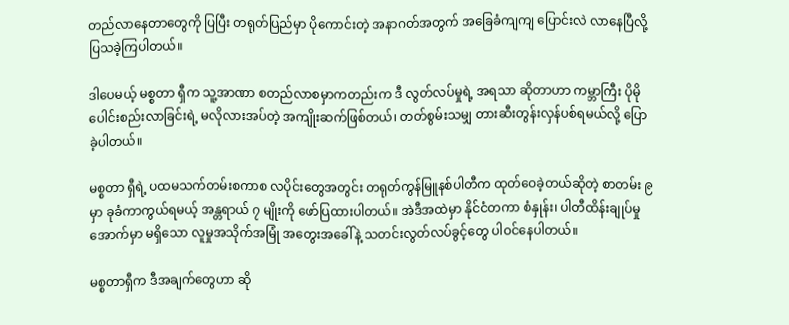တည်လာနေတာတွေကို ပြပြီး တရုတ်ပြည်မှာ ပိုကောင်းတဲ့ အနာဂတ်အတွက် အခြေခံကျကျ ပြောင်းလဲ လာနေပြီလို့ ပြသခဲ့ကြပါတယ်။

ဒါပေမယ့် မစ္စတာ ရှီက သူ့အာဏာ စတည်လာစမှာကတည်းက ဒီ လွတ်လပ်မှုရဲ့ အရသာ ဆိုတာဟာ ကမ္ဘာကြီး ပိုမိုပေါင်းစည်းလာခြင်းရဲ့ မလိုလားအပ်တဲ့ အကျိုးဆက်ဖြစ်တယ်၊ တတ်စွမ်းသမျှ တားဆီးတွန်းလှန်ပစ်ရမယ်လို့ ပြောခဲ့ပါတယ်။

မစ္စတာ ရှီရဲ့ ပထမသက်တမ်းစကာစ လပိုင်းတွေအတွင်း တရုတ်ကွန်မြူနစ်ပါတီက ထုတ်ဝေခဲ့တယ်ဆိုတဲ့ စာတမ်း ၉ မှာ ခုခံကာကွယ်ရမယ့် အန္တရာယ် ၇ မျိုးကို ဖော်ပြထားပါတယ်။ အဲဒီအထဲမှာ နိုင်ငံတကာ စံနှုန်း၊ ပါတီထိန်းချုပ်မှုအောက်မှာ မရှိသော လူမှုအသိုက်အမြုံ အတွေးအခေါ်နဲ့ သတင်းလွတ်လပ်ခွင့်တွေ ပါဝင်နေပါတယ်။

မစ္စတာရှီက ဒီအချက်တွေဟာ ဆို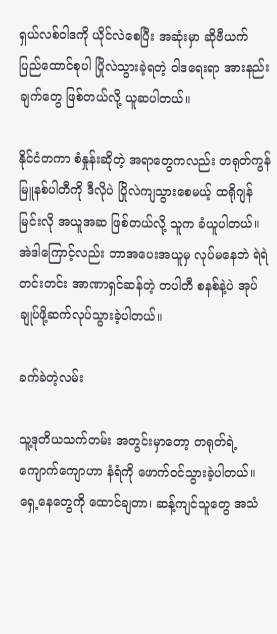ရှယ်လစ်ဝါဒကို ယိုင်လဲစေပြီး အဆုံးမှာ ဆိုဗီယက် ပြည်ထောင်စုပါ ပြိုလဲသွားခဲ့ရတဲ့ ဝါဒရေးရာ အားနည်းချက်တွေ ဖြစ်တယ်လို့ ယူဆပါတယ်။

နိုင်ငံတကာ စံနှုန်းဆိုတဲ့ အရာတွေကလည်း တရုတ်ကွန်မြူနစ်ပါတီကို ဒီလိုပဲ ပြိုလဲကျသွားစေမယ့် ထရိုဂျန် မြင်းလို အယူအဆ ဖြစ်တယ်လို့ သူက ခံယူပါတယ်။ အဲဒါကြောင့်လည်း ဘာအပေးအယူမှ လုပ်မနေဘဲ ရဲရဲတင်းတင်း အာဏာရှင်ဆန်တဲ့ တပါတီ စနစ်နဲ့ပဲ အုပ်ချုပ်ဖို့ဆက်လုပ်သွားခဲ့ပါတယ်။

ခက်ခဲတဲ့လမ်း

သူ့ဒုတိယသက်တမ်း အတွင်းမှာတော့ တရုတ်ရဲ့ ကျောက်ကျောဟာ နံရံကို ဖောက်ဝင်သွားခဲ့ပါတယ်။ ရှေ့နေတွေကို ထောင်ချတာ၊ ဆန့်ကျင်သူတွေ အသံ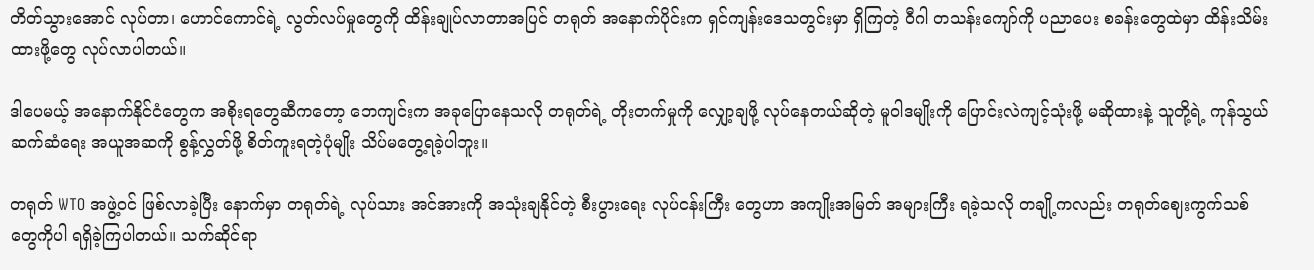တိတ်သွားအောင် လုပ်တာ၊ ဟောင်ကောင်ရဲ့ လွတ်လပ်မှုတွေကို ထိန်းချုပ်လာတာအပြင် တရုတ် အနောက်ပိုင်းက ရှင်ကျန်းဒေသတွင်းမှာ ရှိကြတဲ့ ဝီဂါ တသန်းကျော်ကို ပညာပေး စခန်းတွေထဲမှာ ထိန်းသိမ်းထားဖို့တွေ လုပ်လာပါတယ်။

ဒါပေမယ့် အနောက်နိုင်ငံတွေက အစိုးရတွေဆီကတော့ ဘေကျင်းက အခုပြောနေသလို တရုတ်ရဲ့ တိုးတက်မှုကို လျှော့ချဖို့ လုပ်နေတယ်ဆိုတဲ့ မူဝါဒမျိုးကို ပြောင်းလဲကျင့်သုံးဖို့ မဆိုထားနဲ့ သူတို့ရဲ့ ကုန်သွယ် ဆက်ဆံရေး အယူအဆကို စွန့်လွှတ်ဖို့ စိတ်ကူးရတဲ့ပုံမျိုး သိပ်မတွေ့ရခဲ့ပါဘူး။

တရုတ် WTO အဖွဲ့ဝင် ဖြစ်လာခဲ့ပြီး နောက်မှာ တရုတ်ရဲ့ လုပ်သား အင်အားကို အသုံးချနိုင်တဲ့ စီးပွားရေး လုပ်ငန်းကြီး တွေဟာ အကျိုးအမြတ် အများကြီး ရခဲ့သလို တချို့ကလည်း တရုတ်ဈေးကွက်သစ် တွေကိုပါ ရရှိခဲ့ကြပါတယ်။ သက်ဆိုင်ရာ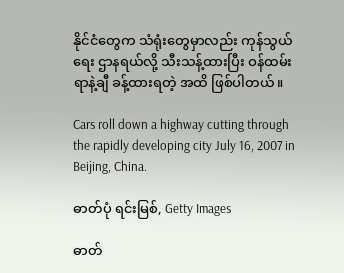နိုင်ငံတွေက သံရုံးတွေမှာလည်း ကုန်သွယ်ရေး ဌာနရယ်လို့ သီးသန့်ထားပြီး ဝန်ထမ်း ရာနဲ့ချီ ခန့်ထားရတဲ့ အထိ ဖြစ်ပါတယ်။

Cars roll down a highway cutting through the rapidly developing city July 16, 2007 in Beijing, China.

ဓာတ်ပုံ ရင်းမြစ်, Getty Images

ဓာတ်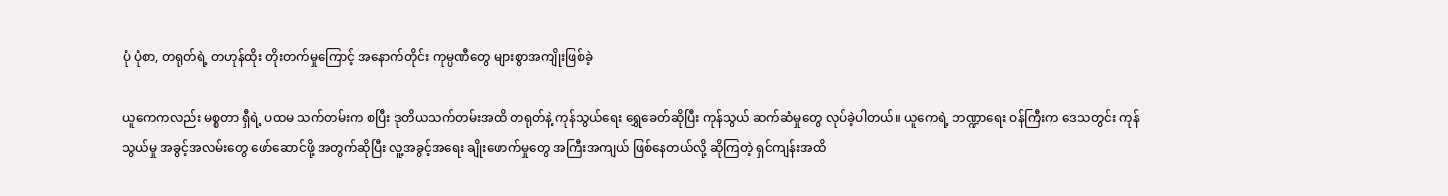ပုံ ပုံစာ, တရုတ်ရဲ့ တဟုန်ထိုး တိုးတက်မှုကြောင့် အနောက်တိုင်း ကုမ္ပဏီတွေ များစွာအကျိုးဖြစ်ခဲ့

ယူကေကလည်း မစ္စတာ ရှီရဲ့ ပထမ သက်တမ်းက စပြီး ဒုတိယသက်တမ်းအထိ တရုတ်နဲ့ ကုန်သွယ်ရေး ရွှေခေတ်ဆိုပြီး ကုန်သွယ် ဆက်ဆံမှုတွေ လုပ်ခဲ့ပါတယ်။ ယူကေရဲ့ ဘဏ္ဍာရေး ဝန်ကြီးက ဒေသတွင်း ကုန်သွယ်မှု အခွင့်အလမ်းတွေ ဖော်ဆောင်ဖို့ အတွက်ဆိုပြီး လူ့အခွင့်အရေး ချိုးဖောက်မှုတွေ အကြီးအကျယ် ဖြစ်နေတယ်လို့ ဆိုကြတဲ့ ရှင်ကျန်းအထိ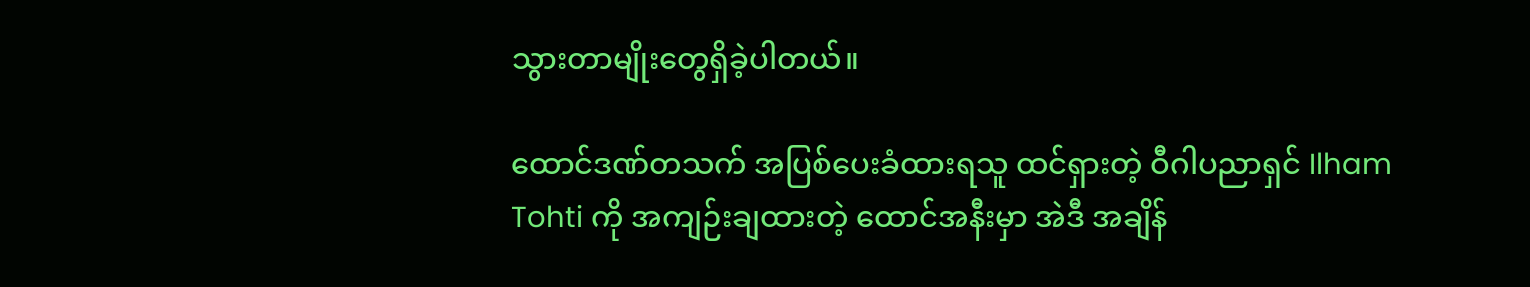သွားတာမျိုးတွေရှိခဲ့ပါတယ်။

ထောင်ဒဏ်တသက် အပြစ်ပေးခံထားရသူ ထင်ရှားတဲ့ ဝီဂါပညာရှင် Ilham Tohti ကို အကျဉ်းချထားတဲ့ ထောင်အနီးမှာ အဲဒီ အချိန်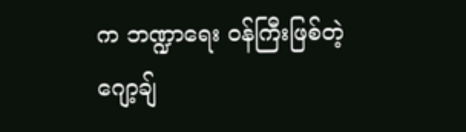က ဘဏ္ဍာရေး ဝန်ကြီးဖြစ်တဲ့ ဂျော့ချ်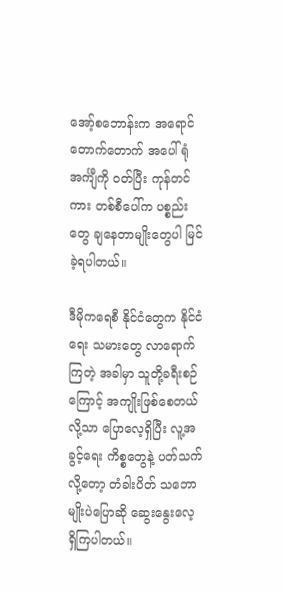အော့်စဘောန်းက အရောင်တောက်တောက် အပေါ်ရုံအင်္ကျီကို ဝတ်ပြီး ကုန်တင်ကား တစ်စီပေါ်က ပစ္စည်းတွေ ချနေတာမျိုးတွေပါ မြင်ခဲ့ရပါတယ်။

ဒီမိုကရေစီ နိုင်ငံတွေက နိုင်ငံရေး သမားတွေ လာရောက်ကြတဲ့ အခါမှာ သူတို့ခရီးစဉ်ကြောင့် အကျိုးဖြစ်စေတယ်လို့သာ ပြောလေ့ရှိပြီး လူ့အခွင့်ရေး ကိစ္စတွေနဲ့ ပတ်သက်လို့တော့ တံခါးပိတ် သဘောမျိုးပဲပြောဆို ဆွေးနွေးလေ့ ရှိကြပါတယ်။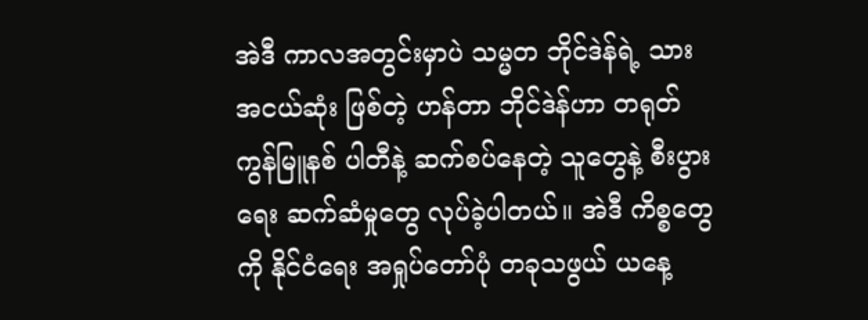အဲဒီ ကာလအတွင်းမှာပဲ သမ္မတ ဘိုင်ဒဲန်ရဲ့ သားအငယ်ဆုံး ဖြစ်တဲ့ ဟန်တာ ဘိုင်ဒဲန်ဟာ တရုတ် ကွန်မြူနစ် ပါတီနဲ့ ဆက်စပ်နေတဲ့ သူတွေနဲ့ စီးပွားရေး ဆက်ဆံမှုတွေ လုပ်ခဲ့ပါတယ်။ အဲဒီ ကိစ္စတွေကို နိုင်ငံရေး အရှုပ်တော်ပုံ တခုသဖွယ် ယနေ့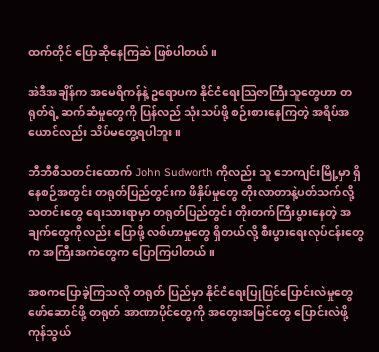ထက်တိုင် ပြောဆိုနေကြဆဲ ဖြစ်ပါတယ်။

အဲဒီအချိန်က အမေရိကန်နဲ့ ဥရောပက နိုင်ငံရေးသြဇာကြီးသူတွေဟာ တရုတ်ရဲ့ ဆက်ဆံမှုတွေကို ပြန်လည် သုံးသပ်ဖို့ စဉ်းစားနေကြတဲ့ အရိပ်အယောင်လည်း သိပ်မတွေ့ရပါဘူး။

ဘီဘီစီသတင်းထောက် John Sudworth ကိုလည်း သူ ဘေကျင်းမြို့မှာ ရှိနေစဉ်အတွင်း တရုတ်ပြည်တွင်းက ဖိနှိပ်မှုတွေ တိုးလာတာနဲ့ပတ်သက်လို့ သတင်းတွေ ရေးသားရာမှာ တရုတ်ပြည်တွင်း တိုးတက်ကြီးပွားနေတဲ့ အချက်တွေကိုလည်း ပြောဖို့ လစ်ဟာမှုတွေ ရှိတယ်လို့ စီးပွားရေးလုပ်ငန်းတွေက အကြီးအကဲတွေက ပြောကြပါတယ်။

အစကပြောခဲ့ကြသလို တရုတ် ပြည်မှာ နိုင်ငံရေးပြုပြင်ပြောင်းလဲမှုတွေ ဖော်ဆောင်ဖို့ တရုတ် အာဏာပိုင်တွေကို အတွေးအမြင်တွေ ပြောင်းလဲဖို့ ကုန်သွယ်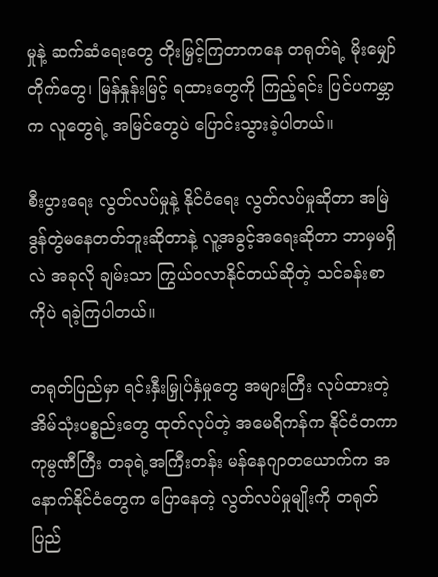မှုနဲ့ ဆက်ဆံရေးတွေ တိုးမြှင့်ကြတာကနေ တရုတ်ရဲ့ မိုးမျှော်တိုက်တွေ၊ မြန်နှုန်းမြင့် ရထားတွေကို ကြည့်ရင်း ပြင်ပကမ္ဘာက လူတွေရဲ့ အမြင်တွေပဲ ပြောင်းသွားခဲ့ပါတယ်။

စီးပွားရေး လွတ်လပ်မှုနဲ့ နိုင်ငံရေး လွတ်လပ်မှုဆိုတာ အမြဲဒွန်တွဲမနေတတ်ဘူးဆိုတာနဲ့ လူ့အခွင့်အရေးဆိုတာ ဘာမှမရှိလဲ အခုလို ချမ်းသာ ကြွယ်ဝလာနိုင်တယ်ဆိုတဲ့ သင်ခန်းစာကိုပဲ ရခဲ့ကြပါတယ်။

တရုတ်ပြည်မှာ ရင်းနှီးမြှုပ်နှံမှုတွေ အများကြီး လုပ်ထားတဲ့ အိမ်သုံးပစ္စည်းတွေ ထုတ်လုပ်တဲ့ အမေရိကန်က နိုင်ငံတကာ ကုမ္ပဏီကြီး တခုရဲ့အကြီးတန်း မန်နေဂျာတယောက်က အနောက်နိုင်ငံတွေက ပြောနေတဲ့ လွတ်လပ်မှုမျိုးကို တရုတ်ပြည်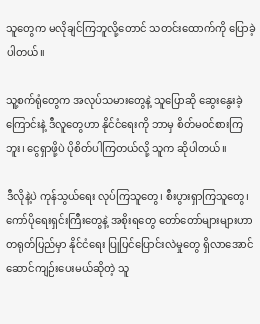သူတွေက မလိုချင်ကြဘူလို့တောင် သတင်းထောက်ကို ပြောခဲ့ပါတယ်။

သူ့စက်ရုံတွေက အလုပ်သမားတွေနဲ့ သူပြောဆို ဆွေးနွေးခဲ့ကြောင်းနဲ့ ဒီလူတွေဟာ နိုင်ငံရေးကို ဘာမှ စိတ်မဝင်စားကြဘူး၊ ငွေရှာဖို့ပဲ ပိုစိတ်ပါကြတယ်လို့ သူက ဆိုပါတယ်။

ဒီလိုနဲ့ပဲ ကုန်သွယ်ရေး လုပ်ကြသူတွေ၊ စီးပွားရှာကြသူတွေ၊ ကော်ပိုရေးရှင်းကြီးတွေနဲ့ အစိုးရတွေ တော်တော်များများဟာ တရုတ်ပြည်မှာ နိုင်ငံရေး ပြုပြင်ပြောင်းလဲမှုတွေ ရှိလာအောင် ဆောင်ကျဉ်းပေးမယ်ဆိုတဲ့ သူ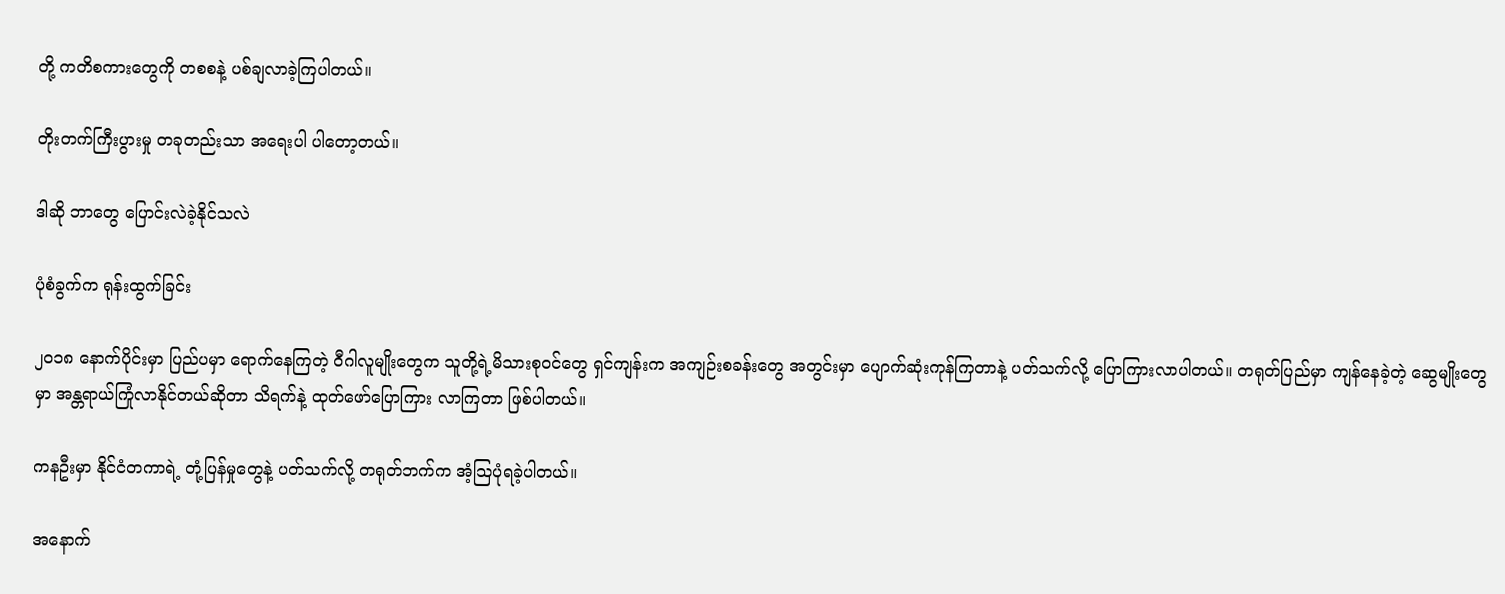တို့ ကတိစကားတွေကို တစစနဲ့ ပစ်ချလာခဲ့ကြပါတယ်။

တိုးတက်ကြီးပွားမှု တခုတည်းသာ အရေးပါ ပါတော့တယ်။

ဒါဆို ဘာတွေ ပြောင်းလဲခဲ့နိုင်သလဲ

ပုံစံခွက်က ရုန်းထွက်ခြင်း

၂၀၁၈ နောက်ပိုင်းမှာ ပြည်ပမှာ ရောက်နေကြတဲ့ ဝီဂါလူမျိုးတွေက သူတို့ရဲ့မိသားစုဝင်တွေ ရှင်ကျန်းက အကျဉ်းစခန်းတွေ အတွင်းမှာ ပျောက်ဆုံးကုန်ကြတာနဲ့ ပတ်သက်လို့ ပြောကြားလာပါတယ်။ တရုတ်ပြည်မှာ ကျန်နေခဲ့တဲ့ ဆွေမျိုးတွေမှာ အန္တရာယ်ကြုံလာနိုင်တယ်ဆိုတာ သိရက်နဲ့ ထုတ်ဖော်ပြောကြား လာကြတာ ဖြစ်ပါတယ်။

ကနဦးမှာ နိုင်ငံတကာရဲ့ တုံ့ပြန်မှုတွေနဲ့ ပတ်သက်လို့ တရုတ်ဘက်က အံ့သြပုံရခဲ့ပါတယ်။

အနောက်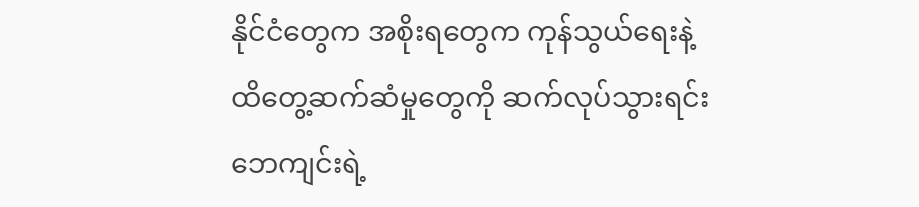နိုင်ငံတွေက အစိုးရတွေက ကုန်သွယ်ရေးနဲ့ ထိတွေ့ဆက်ဆံမှုတွေကို ဆက်လုပ်သွားရင်း ဘေကျင်းရဲ့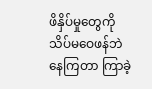ဖိနှိပ်မှုတွေကို သိပ်မဝေဖန်ဘဲ နေကြတာ ကြာခဲ့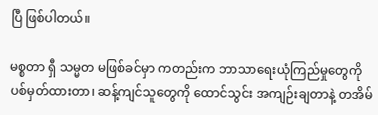ပြီ ဖြစ်ပါတယ်။

မစ္စတာ ရှီ သမ္မတ မဖြစ်ခင်မှာ ကတည်းက ဘာသာရေးယုံကြည်မှုတွေကို ပစ်မှတ်ထားတာ၊ ဆန့်ကျင်သူတွေကို ထောင်သွင်း အကျဉ်းချတာနဲ့ တအိမ်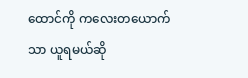ထောင်ကို ကလေးတယောက်သာ ယူရမယ်ဆို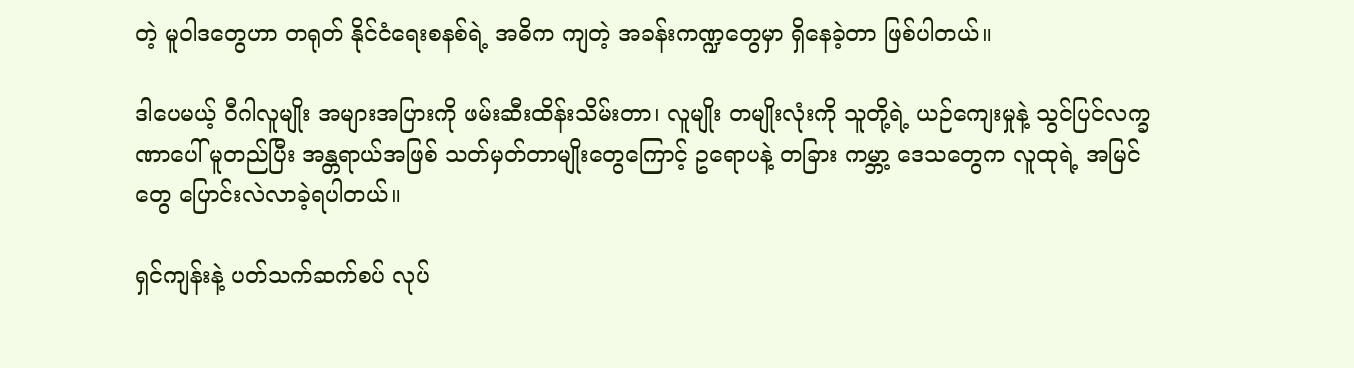တဲ့ မူဝါဒတွေဟာ တရုတ် နိုင်ငံရေးစနစ်ရဲ့ အဓိက ကျတဲ့ အခန်းကဏ္ဍတွေမှာ ရှိနေခဲ့တာ ဖြစ်ပါတယ်။

ဒါပေမယ့် ဝီဂါလူမျိုး အများအပြားကို ဖမ်းဆီးထိန်းသိမ်းတာ၊ လူမျိုး တမျိုးလုံးကို သူတို့ရဲ့ ယဉ်ကျေးမှုနဲ့ သွင်ပြင်လက္ခဏာပေါ် မူတည်ပြီး အန္တရာယ်အဖြစ် သတ်မှတ်တာမျိုးတွေကြောင့် ဥရောပနဲ့ တခြား ကမ္ဘာ့ ဒေသတွေက လူထုရဲ့ အမြင်တွေ ပြောင်းလဲလာခဲ့ရပါတယ်။

ရှင်ကျန်းနဲ့ ပတ်သက်ဆက်စပ် လုပ်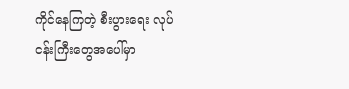ကိုင်နေကြတဲ့ စီးပွားရေး လုပ်ငန်းကြီးတွေအပေါ်မှာ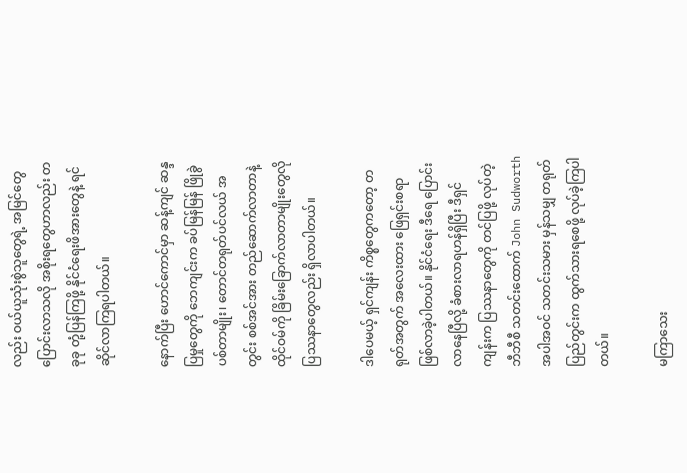လည်း ဝယ်ယူသုံးစွဲသူတွေရဲ့ အမြင်တွေ ပြောင်းလာသလို အစိုးရတွေဟာလည်း တခုခု တုံ့ပြန်ကြဖို့ နိုင်ငံရေးဖိအားတွေနဲ့ ရင်ဆိုင်လာကြရပါတယ်။

နောက်ပြီး ဟောင်ကောင်မှာ ဆန့်ကျင် ဆန္ဒပြမှုတွေကို ဘေကျင်းက ခပ်မြန်မြန် ဖြိုခွဲပစ်တာမျိုး၊ တောင်တရုတ်ပင်လယ် အတွင်း စစ်အင်အား တည်ဆောက်လာတာနဲ့ ထိုင်ဝမ်ကို ခြိမ်းခြောက်လာတာမျိုးတွေလို ပြဿနာတွေလည်း ရှိလာပါတယ်။

ဒါပေမယ့် ရှင်ကျန်း ကိစ္စတွေကတော့ တရုတ်အတွက် အလေးထား ဖြေရှင်းစရာ ဖြစ်လာခဲ့ပါတယ်။ နိုင်ငံရေး ဒီရေ ပြောင်းလာနေပြီလို့ ခံစားလာရဟန်ရှိပြီး ဒီရှင်ကျန်းက ပြဿနာတွေကို တင်ပြဖို့ လုပ်တဲ့ ဘီဘီစီ သတင်းထောက် John Sudworth အပါအဝင် သတင်းသမား မှန်သမျှ တရုတ်ပြည်တွင်းက ထွက်သားရစေဖို့ လုပ်ခဲ့ကြပါတယ်။

မကြာသေး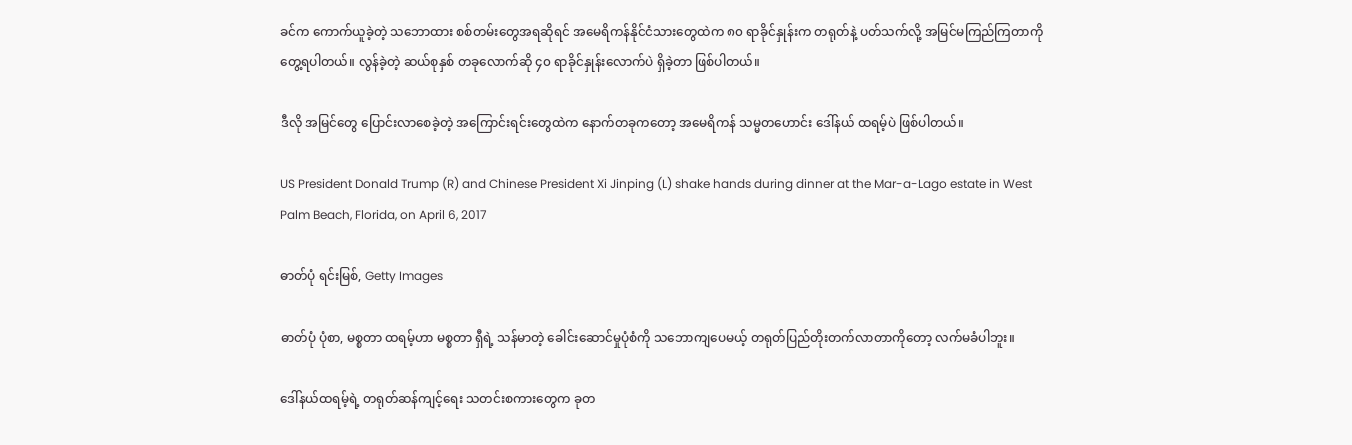ခင်က ကောက်ယူခဲ့တဲ့ သဘောထား စစ်တမ်းတွေအရဆိုရင် အမေရိကန်နိုင်ငံသားတွေထဲက ၈၀ ရာခိုင်နှုန်းက တရုတ်နဲ့ ပတ်သက်လို့ အမြင်မကြည်ကြတာကို တွေ့ရပါတယ်။ လွန်ခဲ့တဲ့ ဆယ်စုနှစ် တခုလောက်ဆို ၄၀ ရာခိုင်နှုန်းလောက်ပဲ ရှိခဲ့တာ ဖြစ်ပါတယ်။

ဒီလို အမြင်တွေ ပြောင်းလာစေခဲ့တဲ့ အကြောင်းရင်းတွေထဲက နောက်တခုကတော့ အမေရိကန် သမ္မတဟောင်း ဒေါ်နယ် ထရမ့်ပဲ ဖြစ်ပါတယ်။

US President Donald Trump (R) and Chinese President Xi Jinping (L) shake hands during dinner at the Mar-a-Lago estate in West Palm Beach, Florida, on April 6, 2017

ဓာတ်ပုံ ရင်းမြစ်, Getty Images

ဓာတ်ပုံ ပုံစာ, မစ္စတာ ထရမ့်ဟာ မစ္စတာ ရှီရဲ့ သန်မာတဲ့ ခေါင်းဆောင်မှုပုံစံကို သဘောကျပေမယ့် တရုတ်ပြည်တိုးတက်လာတာကိုတော့ လက်မခံပါဘူး။

ဒေါ်နယ်ထရမ့်ရဲ့ တရုတ်ဆန်ကျင့်ရေး သတင်းစကားတွေက ခုတ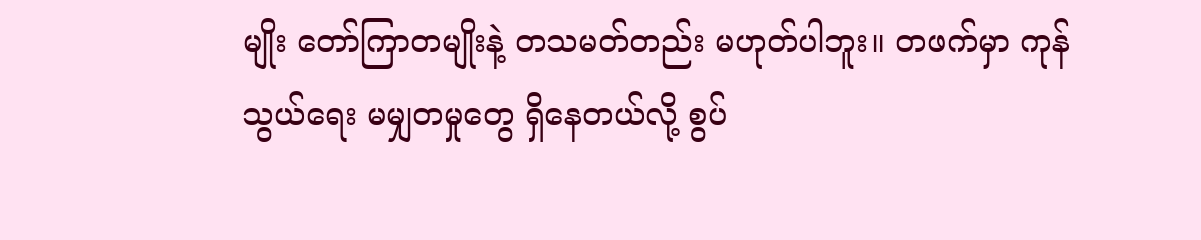မျိုး တော်ကြာတမျိုးနဲ့ တသမတ်တည်း မဟုတ်ပါဘူး။ တဖက်မှာ ကုန်သွယ်ရေး မမျှတမှုတွေ ရှိနေတယ်လို့ စွပ်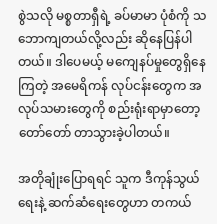စွဲသလို မစ္စတာရှီရဲ့ ခပ်မာမာ ပုံစံကို သဘောကျတယ်လို့လည်း ဆိုနေပြန်ပါတယ်။ ဒါပေမယ့် မကျေနပ်မှုတွေရှိနေကြတဲ့ အမေရိကန် လုပ်ငန်းတွေက အလုပ်သမားတွေကို စည်းရုံးရာမှာတော့ တော်တော် တာသွားခဲ့ပါတယ်။

အတိုချုံးပြောရရင် သူက ဒီကုန်သွယ်ရေးနဲ့ ဆက်ဆံရေးတွေဟာ တကယ်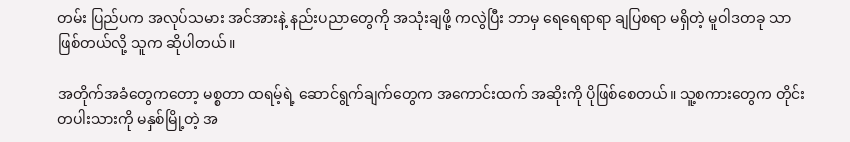တမ်း ပြည်ပက အလုပ်သမား အင်အားနဲ့ နည်းပညာတွေကို အသုံးချဖို့ ကလွဲပြီး ဘာမှ ရေရေရာရာ ချပြစရာ မရှိတဲ့ မူဝါဒတခု သာ ဖြစ်တယ်လို့ သူက ဆိုပါတယ်။

အတိုက်အခံတွေကတော့ မစ္စတာ ထရမ့်ရဲ့ ဆောင်ရွက်ချက်တွေက အကောင်းထက် အဆိုးကို ပိုဖြစ်စေတယ်။ သူ့စကားတွေက တိုင်းတပါးသားကို မနှစ်မြို့တဲ့ အ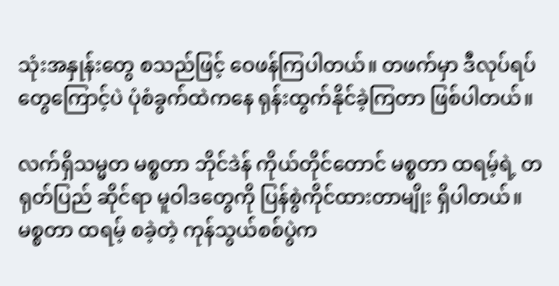သုံးအနှုန်းတွေ စသည်ဖြင့် ဝေဖန်ကြပါတယ်။ တဖက်မှာ ဒီလုပ်ရပ်တွေကြောင့်ပဲ ပုံစံခွက်ထဲကနေ ရုန်းထွက်နိုင်ခဲ့ကြတာ ဖြစ်ပါတယ်။

လက်ရှိသမ္မတ မစ္စတာ ဘိုင်ဒဲန် ကိုယ်တိုင်တောင် မစ္စတာ ထရမ့်ရဲ့ တရုတ်ပြည် ဆိုင်ရာ မူဝါဒတွေကို ပြန်စွဲကိုင်ထားတာမျိုး ရှိပါတယ်။ မစ္စတာ ထရမ့် စခဲ့တဲ့ ကုန်သွယ်စစ်ပွဲက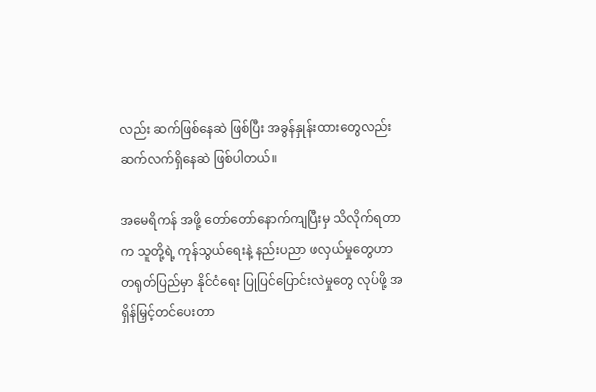လည်း ဆက်ဖြစ်နေဆဲ ဖြစ်ပြီး အခွန်နှုန်းထားတွေလည်း ဆက်လက်ရှိနေဆဲ ဖြစ်ပါတယ်။

အမေရိကန် အဖို့ တော်တော်နောက်ကျပြီးမှ သိလိုက်ရတာက သူတို့ရဲ့ ကုန်သွယ်ရေးနဲ့ နည်းပညာ ဖလှယ်မှုတွေဟာ တရုတ်ပြည်မှာ နိုင်ငံရေး ပြုပြင်ပြောင်းလဲမှုတွေ လုပ်ဖို့ အရှိန်မြှင့်တင်ပေးတာ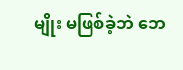မျိုး မဖြစ်ခဲ့ဘဲ ဘေ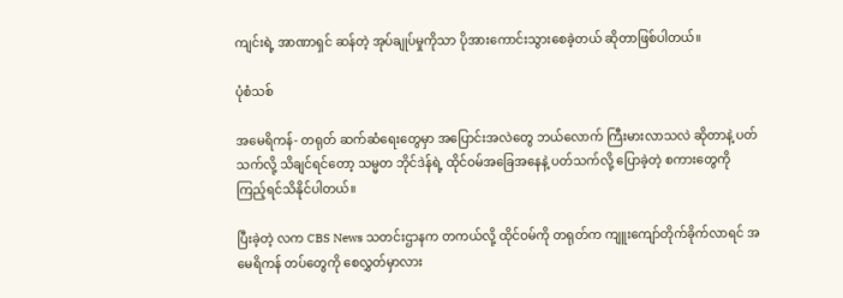ကျင်းရဲ့ အာဏာရှင် ဆန်တဲ့ အုပ်ချုပ်မှုကိုသာ ပိုအားကောင်းသွားစေခဲ့တယ် ဆိုတာဖြစ်ပါတယ်။

ပုံစံသစ်

အမေရိကန်- တရုတ် ဆက်ဆံရေးတွေမှာ အပြောင်းအလဲတွေ ဘယ်လောက် ကြီးမားလာသလဲ ဆိုတာနဲ့ ပတ်သက်လို့ သိချင်ရင်တော့ သမ္မတ ဘိုင်ဒဲန်ရဲ့ ထိုင်ဝမ်အခြေအနေနဲ့ ပတ်သက်လို့ ပြောခဲ့တဲ့ စကားတွေကို ကြည့်ရင်သိနိုင်ပါတယ်။

ပြီးခဲ့တဲ့ လက CBS News သတင်းဌာနက တကယ်လို့ ထိုင်ဝမ်ကို တရုတ်က ကျူးကျော်တိုက်ခိုက်လာရင် အမေရိကန် တပ်တွေကို စေလွှတ်မှာလား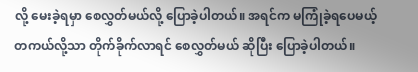လို့ မေးခဲ့ရမှာ စေလွှတ်မယ်လို့ ပြောခဲ့ပါတယ်။ အရင်က မကြုံခဲ့ရပေမယ့် တကယ်လို့သာ တိုက်ခိုက်လာရင် စေလွှတ်မယ် ဆိုပြီး ပြောခဲ့ပါတယ်။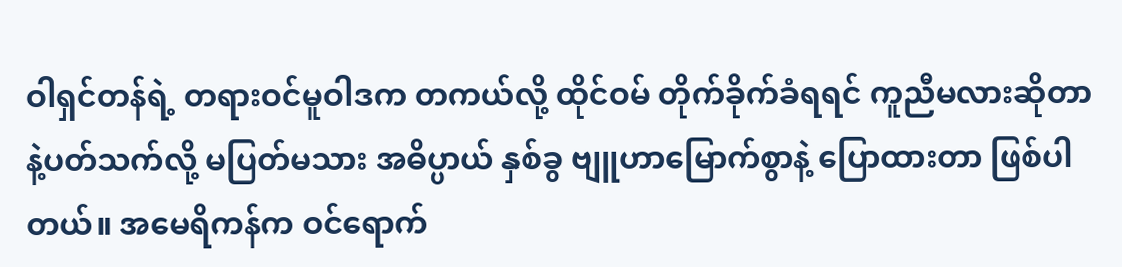ဝါရှင်တန်ရဲ့ တရားဝင်မူဝါဒက တကယ်လို့ ထိုင်ဝမ် တိုက်ခိုက်ခံရရင် ကူညီမလားဆိုတာနဲ့ပတ်သက်လို့ မပြတ်မသား အဓိပ္ပာယ် နှစ်ခွ ဗျူဟာမြောက်စွာနဲ့ ပြောထားတာ ဖြစ်ပါတယ်။ အမေရိကန်က ဝင်ရောက်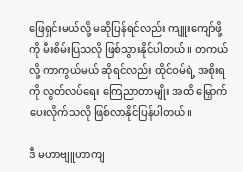ဖြေရှင်းမယ်လို့ မဆိုပြန်ရင်လည်း ကျူးကျော်ဖို့ကို မီးစိမ်းပြသလို ဖြစ်သွားနိုင်ပါတယ်။ တကယ်လို့ ကာကွယ်မယ် ဆိုရင်လည်း ထိုင်ဝမ်ရဲ့ အစိုးရကို လွတ်လပ်ရေး ကြေညာတာမျိုး အထိ မြှောက်ပေးလိုက်သလို ဖြစ်လာနိုင်ပြန်ပါတယ်။

ဒီ မဟာဗျူဟာကျ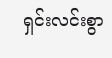ရှင်းလင်းစွာ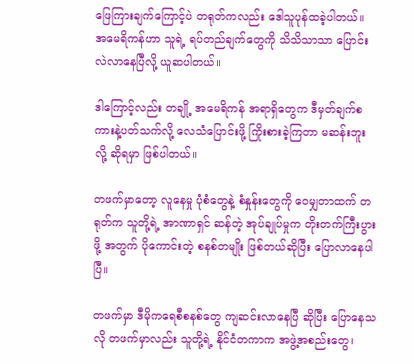ဖြေကြားချက်ကြောင့်ပဲ တရုတ်ကလည်း ဒေါသူပုန်ထခဲ့ပါတယ်။ အမေရိကန်ဟာ သူရဲ့ ရပ်တည်ချက်တွေကို သိသိသာသာ ပြောင်းလဲလာနေပြီလို့ ယူဆပါတယ်။

ဒါကြောင့်လည်း တချို့ အမေရိကန် အရာရှိတွေက ဒီမှတ်ချက်စကားနဲ့ပတ်သက်လို့ လေသံပြောင်းဖို့ ကြိုးစားခဲ့ကြတာ မဆန်းဘူးလို့ ဆိုရမှာ ဖြစ်ပါတယ်။

တဖက်မှာတော့ လူနေမှု ပုံစံတွေနဲ့ စံနှုန်းတွေကို ဝေမျှတာထက် တရုတ်က သူတို့ရဲ့ အာဏာရှင် ဆန်တဲ့ အုပ်ချုပ်မှုက တိုးတက်ကြီးပွားဖို့ အတွက် ပိုကောင်းတဲ့ စနစ်တမျိုး ဖြစ်တယ်ဆိုပြီး ပြောလာနေပါပြီ။

တဖက်မှာ ဒီမိုကရေစီစနစ်တွေ ကျဆင်းလာနေပြီ ဆိုပြီး ပြောနေသလို တဖက်မှာလည်း သူတို့ရဲ့ နိုင်ငံတကာက အဖွဲ့အစည်းတွေ၊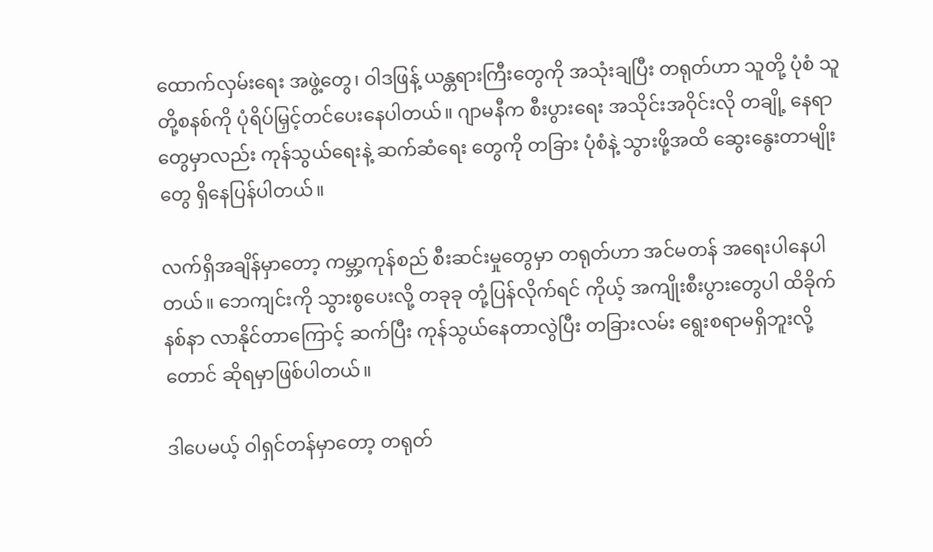ထောက်လှမ်းရေး အဖွဲ့တွေ၊ ဝါဒဖြန့် ယန္တရားကြီးတွေကို အသုံးချပြီး တရုတ်ဟာ သူတို့ ပုံစံ သူတို့စနစ်ကို ပုံရိပ်မြှင့်တင်ပေးနေပါတယ်။ ဂျာမနီက စီးပွားရေး အသိုင်းအဝိုင်းလို တချို့ နေရာတွေမှာလည်း ကုန်သွယ်ရေးနဲ့ ဆက်ဆံရေး တွေကို တခြား ပုံစံနဲ့ သွားဖို့အထိ ဆွေးနွေးတာမျိုးတွေ ရှိနေပြန်ပါတယ်။

လက်ရှိအချိန်မှာတော့ ကမ္ဘာ့ကုန်စည် စီးဆင်းမှုတွေမှာ တရုတ်ဟာ အင်မတန် အရေးပါနေပါတယ်။ ဘေကျင်းကို သွားစွပေးလို့ တခုခု တုံ့ပြန်လိုက်ရင် ကိုယ့် အကျိုးစီးပွားတွေပါ ထိခိုက်နစ်နာ လာနိုင်တာကြောင့် ဆက်ပြီး ကုန်သွယ်နေတာလွဲပြီး တခြားလမ်း ရွေးစရာမရှိဘူးလို့တောင် ဆိုရမှာဖြစ်ပါတယ်။

ဒါပေမယ့် ဝါရှင်တန်မှာတော့ တရုတ်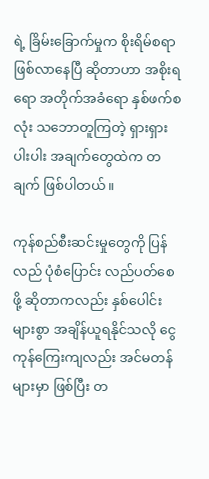ရဲ့ ခြိမ်းခြောက်မှုက စိုးရိမ်စရာ ဖြစ်လာနေပြီ ဆိုတာဟာ အစိုးရရော အတိုက်အခံရော နှစ်ဖက်စလုံး သဘောတူကြတဲ့ ရှားရှားပါးပါး အချက်တွေထဲက တချက် ဖြစ်ပါတယ်။

ကုန်စည်စီးဆင်းမှုတွေကို ပြန်လည် ပုံစံပြောင်း လည်ပတ်စေဖို့ ဆိုတာကလည်း နှစ်ပေါင်းများစွာ အချိန်ယူရနိုင်သလို ငွေကုန်ကြေးကျလည်း အင်မတန် များမှာ ဖြစ်ပြီး တ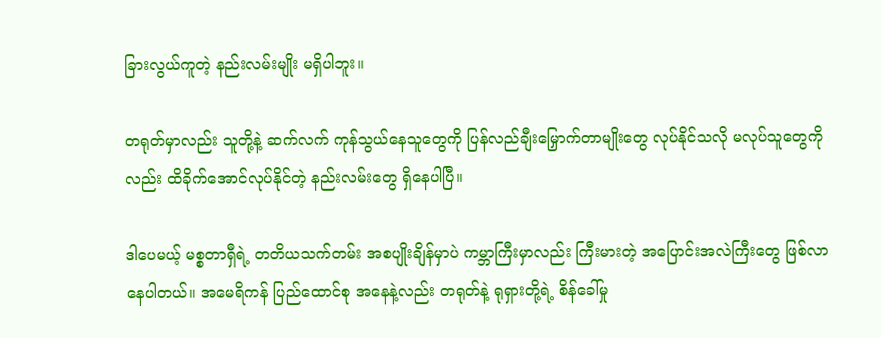ခြားလွယ်ကူတဲ့ နည်းလမ်းမျိုး မရှိပါဘူး။

တရုတ်မှာလည်း သူတို့နဲ့ ဆက်လက် ကုန်သွယ်နေသူတွေကို ပြန်လည်ချီးမြှောက်တာမျိုးတွေ လုပ်နိုင်သလို မလုပ်သူတွေကိုလည်း ထိခိုက်အောင်လုပ်နိုင်တဲ့ နည်းလမ်းတွေ ရှိနေပါပြီ။

ဒါပေမယ့် မစ္စတာရှီရဲ့ တတိယသက်တမ်း အစပျိုးချိန်မှာပဲ ကမ္ဘာကြီးမှာလည်း ကြီးမားတဲ့ အပြောင်းအလဲကြီးတွေ ဖြစ်လာနေပါတယ်။ အမေရိကန် ပြည်ထောင်စု အနေနဲ့လည်း တရုတ်နဲ့ ရုရှားတို့ရဲ့ စိန်ခေါ်မှု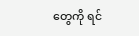တွေကို ရင်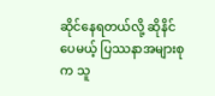ဆိုင်နေရတယ်လို့ ဆိုနိင်ပေမယ့် ပြဿနာအများစုက သူ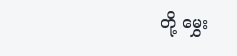တို့ မွှေး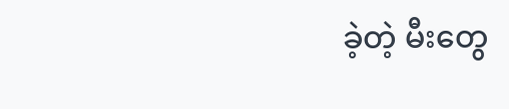ခဲ့တဲ့ မီးတွေ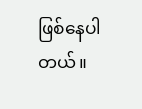ဖြစ်နေပါတယ်။